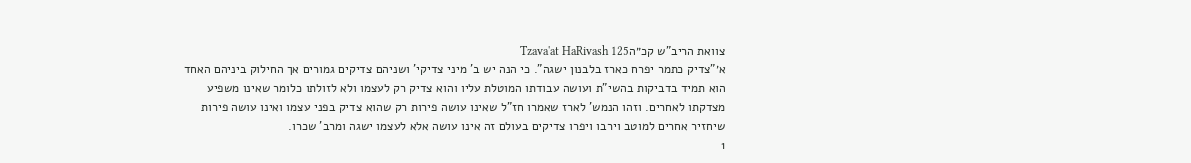צוואת הריב"ש קכ״הTzava'at HaRivash 125
א׳"צדיק כתמר יפרח כארז בלבנון ישגה". כי הנה יש ב' מיני צדיקי' ושניהם צדיקים גמורים אך החילוק ביניהם האחד הוא תמיד בדביקות בהשי"ת ועושה עבודתו המוטלת עליו והוא צדיק רק לעצמו ולא לזולתו כלומר שאינו משפיע מצדקתו לאחרים. וזהו הנמש' לארז שאמרו חז"ל שאינו עושה פירות רק שהוא צדיק בפני עצמו ואינו עושה פירות שיחזיר אחרים למוטב וירבו ויפרו צדיקים בעולם זה אינו עושה אלא לעצמו ישגה ומרב' שכרו.
1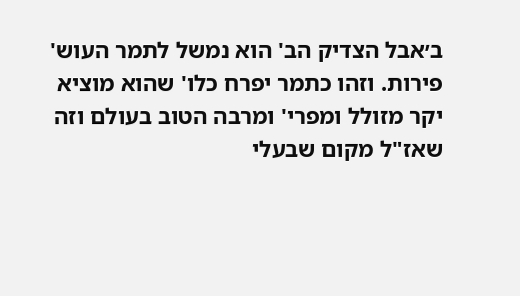ב׳אבל הצדיק הב' הוא נמשל לתמר העוש' פירות. וזהו כתמר יפרח כלו' שהוא מוציא יקר מזולל ומפרי' ומרבה הטוב בעולם וזה שאז"ל מקום שבעלי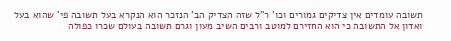תשובה עומדים אין צדיקים גמורים וכו' ר"ל שזה הצדיק הב' הנזכר הוא הנקרא בעל תשובה פי' שהוא בעל ואדון אל התשובה כי הוא החזירם למוטב ורבים השיב מעון וגרם תשובה בעולם שכרו כפולה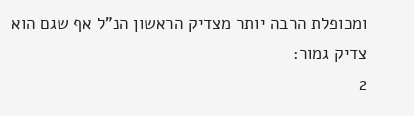ומכופלת הרבה יותר מצדיק הראשון הנ"ל אף שגם הוא צדיק גמור:
2